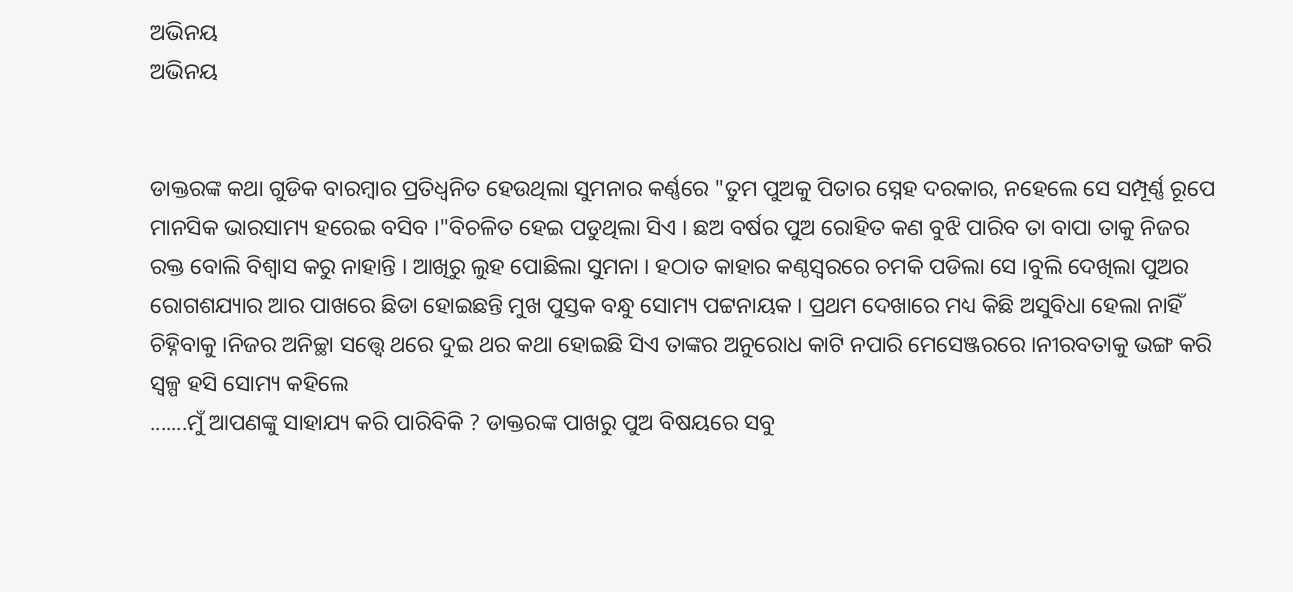ଅଭିନୟ
ଅଭିନୟ


ଡାକ୍ତରଙ୍କ କଥା ଗୁଡିକ ବାରମ୍ବାର ପ୍ରତିଧ୍ବନିତ ହେଉଥିଲା ସୁମନାର କର୍ଣ୍ଣରେ "ତୁମ ପୁଅକୁ ପିତାର ସ୍ନେହ ଦରକାର, ନହେଲେ ସେ ସମ୍ପୂର୍ଣ୍ଣ ରୂପେ ମାନସିକ ଭାରସାମ୍ୟ ହରେଇ ବସିବ ।"ବିଚଳିତ ହେଇ ପଡୁଥିଲା ସିଏ । ଛଅ ବର୍ଷର ପୁଅ ରୋହିତ କଣ ବୁଝି ପାରିବ ତା ବାପା ତାକୁ ନିଜର ରକ୍ତ ବୋଲି ବିଶ୍ୱାସ କରୁ ନାହାନ୍ତି । ଆଖିରୁ ଲୁହ ପୋଛିଲା ସୁମନା । ହଠାତ କାହାର କଣ୍ଠସ୍ଵରରେ ଚମକି ପଡିଲା ସେ ।ବୁଲି ଦେଖିଲା ପୁଅର ରୋଗଶଯ୍ୟାର ଆର ପାଖରେ ଛିଡା ହୋଇଛନ୍ତି ମୁଖ ପୁସ୍ତକ ବନ୍ଧୁ ସୋମ୍ୟ ପଟ୍ଟନାୟକ । ପ୍ରଥମ ଦେଖାରେ ମଧ୍ୟ କିଛି ଅସୁବିଧା ହେଲା ନାହିଁ ଚିହ୍ନିବାକୁ ।ନିଜର ଅନିଚ୍ଛା ସତ୍ତ୍ୱେ ଥରେ ଦୁଇ ଥର କଥା ହୋଇଛି ସିଏ ତାଙ୍କର ଅନୁରୋଧ କାଟି ନପାରି ମେସେଞ୍ଜରରେ ।ନୀରବତାକୁ ଭଙ୍ଗ କରି ସ୍ଵଳ୍ପ ହସି ସୋମ୍ୟ କହିଲେ
.......ମୁଁ ଆପଣଙ୍କୁ ସାହାଯ୍ୟ କରି ପାରିବିକି ? ଡାକ୍ତରଙ୍କ ପାଖରୁ ପୁଅ ବିଷୟରେ ସବୁ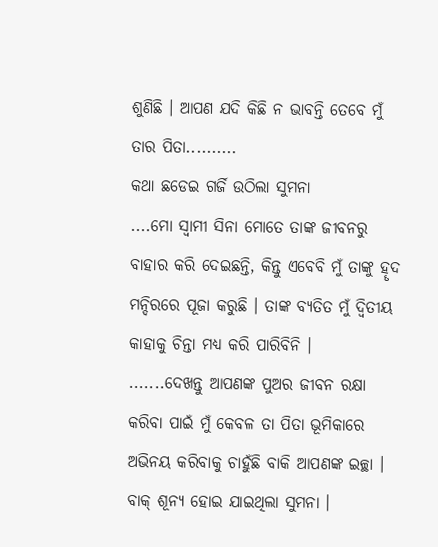ଶୁଣିଛି । ଆପଣ ଯଦି କିଛି ନ ଭାବନ୍ତି ତେବେ ମୁଁ ତାର ପିତା..........
କଥା ଛଡେଇ ଗର୍ଜି ଉଠିଲା ସୁମନା
....ମୋ ସ୍ଵାମୀ ସିନା ମୋତେ ତାଙ୍କ ଜୀବନରୁ ବାହାର କରି ଦେଇଛନ୍ତି, କିନ୍ତୁ ଏବେବି ମୁଁ ତାଙ୍କୁ ହୄଦ ମନ୍ଦିରରେ ପୂଜା କରୁଛି । ତାଙ୍କ ବ୍ୟତିତ ମୁଁ ଦ୍ଵିତୀୟ କାହାକୁ ଚିନ୍ତା ମଧ୍ୟ କରି ପାରିବିନି ।
.......ଦେଖନ୍ତୁ ଆପଣଙ୍କ ପୁଅର ଜୀବନ ରକ୍ଷା କରିବା ପାଇଁ ମୁଁ କେବଳ ତା ପିତା ଭୂମିକାରେ ଅଭିନୟ କରିବାକୁ ଚାହୁଁଛି ବାକି ଆପଣଙ୍କ ଇଚ୍ଛା ।
ବାକ୍ ଶୂନ୍ୟ ହୋଇ ଯାଇଥିଲା ସୁମନା ।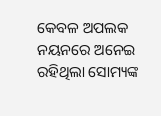କେବଳ ଅପଲକ ନୟନରେ ଅନେଇ ରହିଥିଲା ସୋମ୍ୟଙ୍କ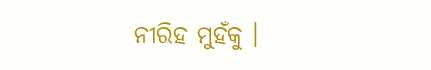ନୀରିହ ମୁହଁକୁ ।